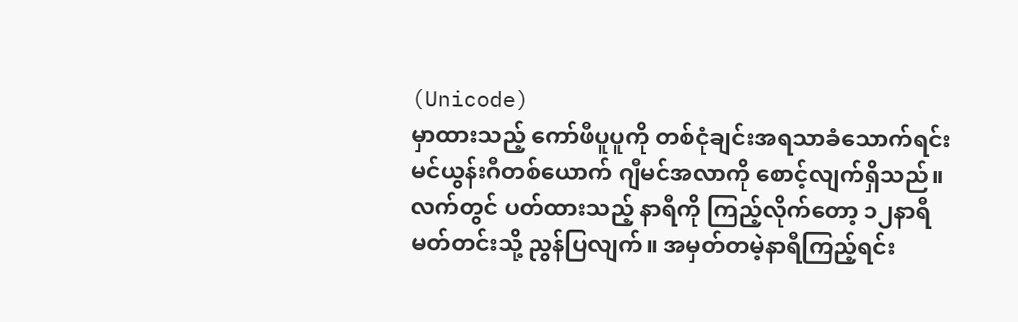(Unicode)
မှာထားသည့် ကော်ဖီပူပူကို တစ်ငုံချင်းအရသာခံသောက်ရင်း မင်ယွန်းဂီတစ်ယောက် ဂျီမင်အလာကို စောင့်လျက်ရှိသည်။ လက်တွင် ပတ်ထားသည့် နာရီကို ကြည့်လိုက်တော့ ၁၂နာရီမတ်တင်းသို့ ညွန်ပြလျက်။ အမှတ်တမဲ့နာရီကြည့်ရင်း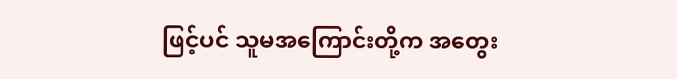ဖြင့်ပင် သူမအကြောင်းတို့က အတွေး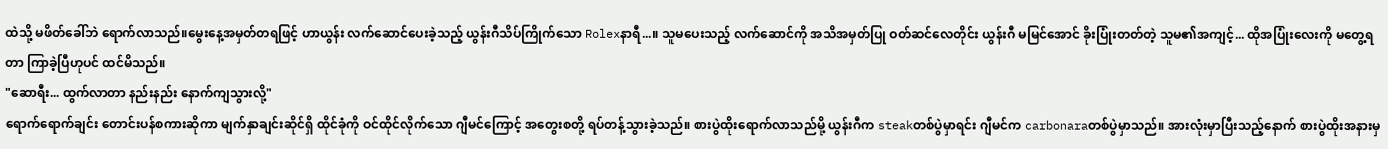ထဲသို့ မဖိတ်ခေါ်ဘဲ ရောက်လာသည်။မွေးနေ့အမှတ်တရဖြင့် ဟာယွန်း လက်ဆောင်ပေးခဲ့သည့် ယွန်းဂီသိပ်ကြိုက်သော Rolexနာရီ...။ သူမပေးသည့် လက်ဆောင်ကို အသိအမှတ်ပြု ဝတ်ဆင်လေတိုင်း ယွန်းဂီ မမြင်အောင် ခိုးပြုံးတတ်တဲ့ သူမ၏အကျင့်... ထိုအပြုံးလေးကို မတွေ့ရတာ ကြာခဲ့ပြီဟုပင် ထင်မိသည်။
"ဆောရီး... ထွက်လာတာ နည်းနည်း နောက်ကျသွားလို့"
ရောက်ရောက်ချင်း တောင်းပန်စကားဆိုကာ မျက်နှာချင်းဆိုင်ရှိ ထိုင်ခုံကို ဝင်ထိုင်လိုက်သော ဂျီမင်ကြောင့် အတွေးစတို့ ရပ်တန့်သွားခဲ့သည်။ စားပွဲထိုးရောက်လာသည်မို့ ယွန်းဂီက steakတစ်ပွဲမှာရင်း ဂျီမင်က carbonaraတစ်ပွဲမှာသည်။ အားလုံးမှာပြီးသည့်နောက် စားပွဲထိုးအနားမှ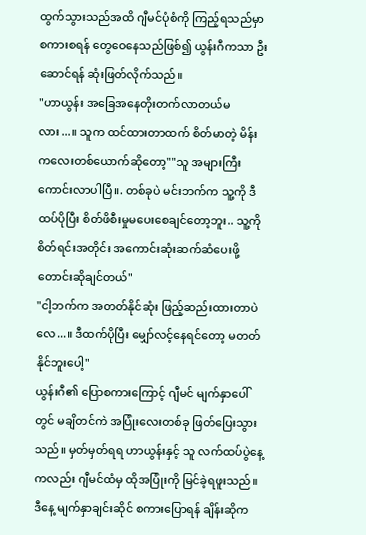ထွက်သွားသည်အထိ ဂျီမင်ပုံစံကို ကြည့်ရသည်မှာ စကားစရန် တွေဝေနေသည်ဖြစ်၍ ယွန်းဂီကသာ ဦးဆောင်ရန် ဆုံးဖြတ်လိုက်သည်။
"ဟာယွန်း အခြေအနေတိုးတက်လာတယ်မလား...။ သူက ထင်ထားတာထက် စိတ်မာတဲ့ မိန်းကလေးတစ်ယောက်ဆိုတော့""သူ အများကြီး ကောင်းလာပါပြီ။. တစ်ခုပဲ မင်းဘက်က သူ့ကို ဒီထပ်ပိုပြီး စိတ်ဖိစီးမှုမပေးစေချင်တော့ဘူး.. သူ့ကို စိတ်ရင်းအတိုင်း အကောင်းဆုံးဆက်ဆံပေးဖို့ တောင်းဆိုချင်တယ်"
"ငါ့ဘက်က အတတ်နိုင်ဆုံး ဖြည့်ဆည်းထားတာပဲလေ...။ ဒီထက်ပိုပြီး မျှော်လင့်နေရင်တော့ မတတ်နိုင်ဘူးပေါ့"
ယွန်းဂီ၏ ပြောစကားကြောင့် ဂျီမင် မျက်နှာပေါ်တွင် မချိတင်ကဲ အပြုံးလေးတစ်ခု ဖြတ်ပြေးသွားသည်။ မှတ်မှတ်ရရ ဟာယွန်းနှင့် သူ လက်ထပ်ပွဲနေ့ကလည်း ဂျီမင်ထံမှ ထိုအပြုံးကို မြင်ခဲ့ရဖူးသည်။ ဒီနေ့ မျက်နှာချင်းဆိုင် စကားပြောရန် ချိန်းဆိုက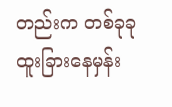တည်းက တစ်ခုခု ထူးခြားနေမှန်း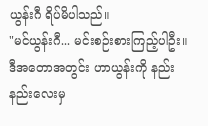ယွန်းဂီ ရိပ်မိပါသည်။
"မင်ယွန်းဂီ... မင်းစဉ်းစားကြည့်ပါဦး။ ဒီအတောအတွင်း ဟာယွန်းကို နည်းနည်းလေးမှ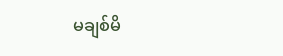မချစ်မိ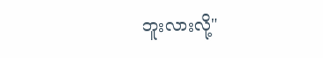ဘူးလားလို့"